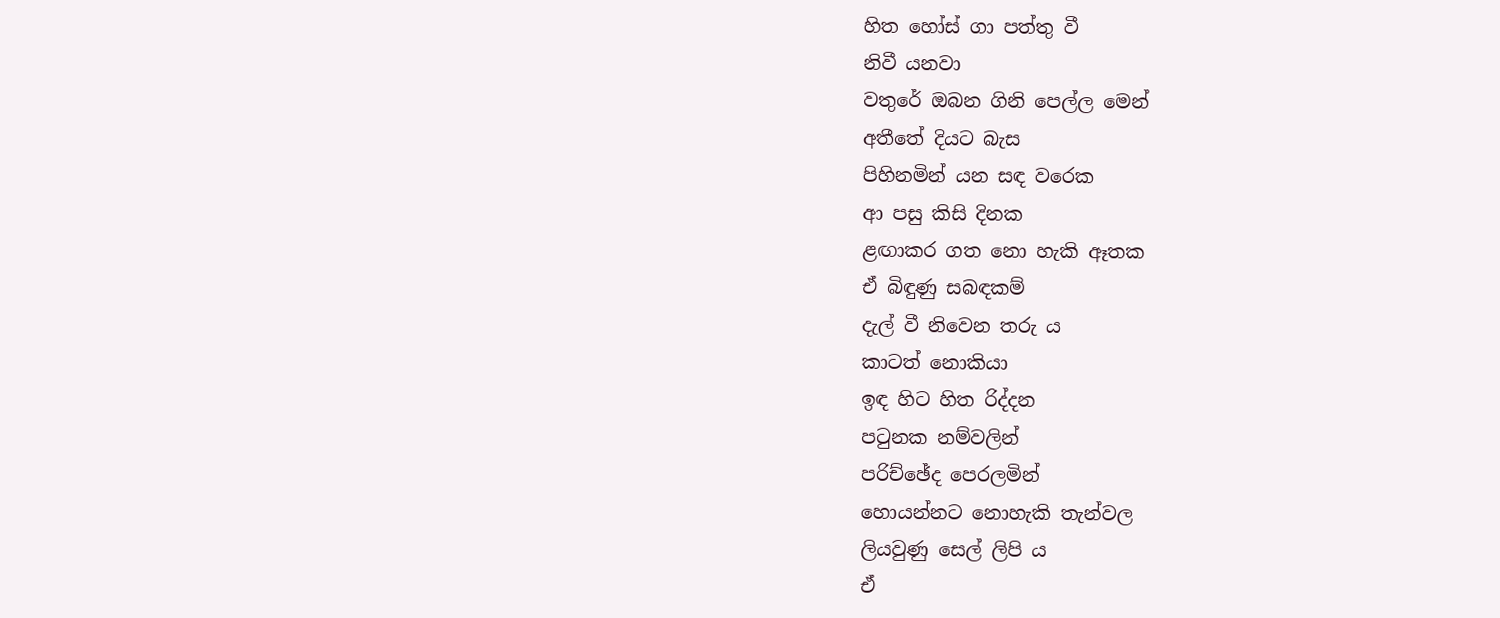හිත හෝස් ගා පත්තු වී
නිවී යනවා
වතුරේ ඔබන ගිනි පෙල්ල මෙන්
අතීතේ දියට බැස
පිහිනමින් යන සඳ වරෙක
ආ පසු කිසි දිනක
ළඟාකර ගත නො හැකි ඈතක
ඒ බිඳුණු සබඳකම්
දැල් වී නිවෙන තරු ය
කාටත් නොකියා
ඉඳ හිට හිත රිද්දන
පටුනක නම්වලින්
පරිච්ඡේද පෙරලමින්
හොයන්නට නොහැකි තැන්වල
ලියවුණු සෙල් ලිපි ය
ඒ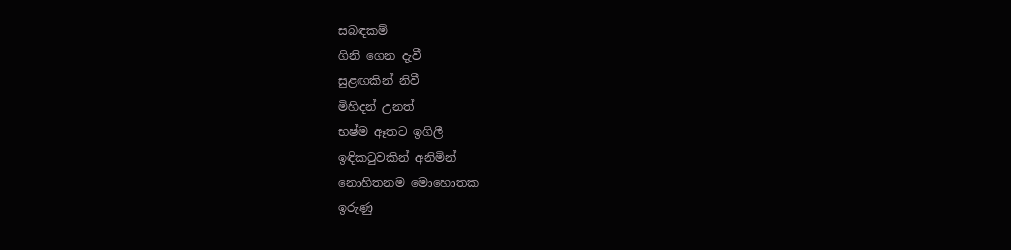සබඳකම්
ගිනි ගෙන දැවී
සුළඟකින් නිවී
මිහිදන් උනත්
භෂ්ම ඈතට ඉගිලී
ඉඳිකටුවකින් අනිමින්
නොහිතනම මොහොතක
ඉරුණු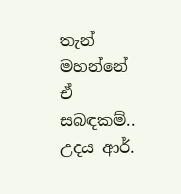තැන් මහන්නේ
ඒ සබඳකම්..
උදය ආර්.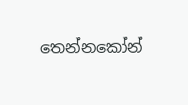තෙන්නකෝන්